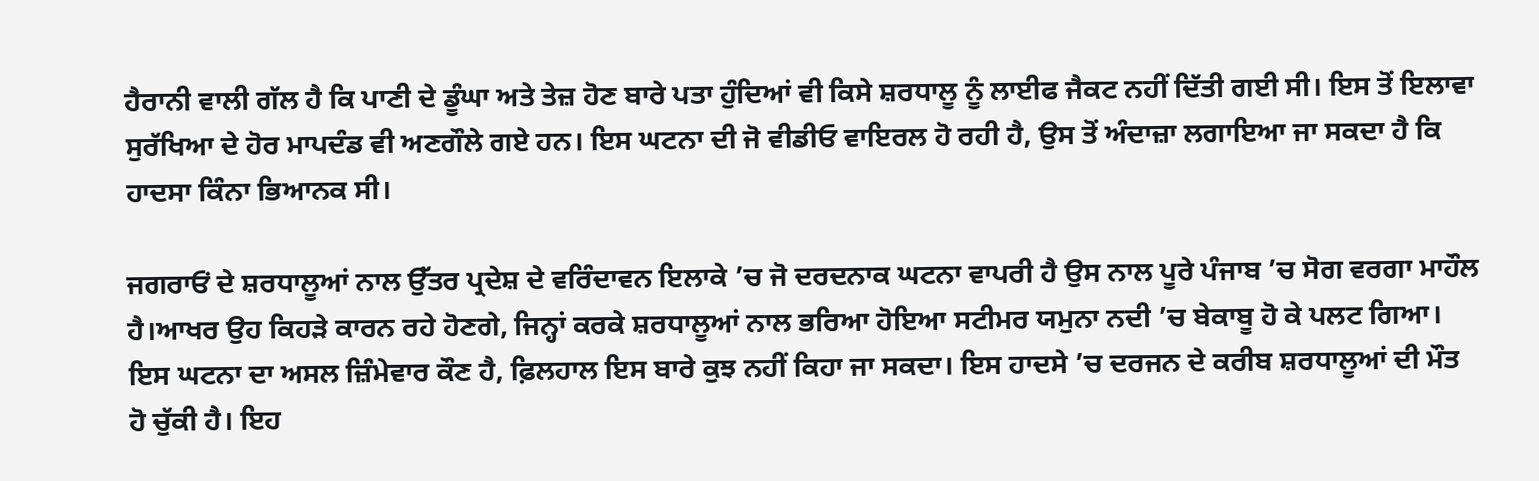ਹੈਰਾਨੀ ਵਾਲੀ ਗੱਲ ਹੈ ਕਿ ਪਾਣੀ ਦੇ ਡੂੰਘਾ ਅਤੇ ਤੇਜ਼ ਹੋਣ ਬਾਰੇ ਪਤਾ ਹੁੰਦਿਆਂ ਵੀ ਕਿਸੇ ਸ਼ਰਧਾਲੂ ਨੂੰ ਲਾਈਫ ਜੈਕਟ ਨਹੀਂ ਦਿੱਤੀ ਗਈ ਸੀ। ਇਸ ਤੋਂ ਇਲਾਵਾ ਸੁਰੱਖਿਆ ਦੇ ਹੋਰ ਮਾਪਦੰਡ ਵੀ ਅਣਗੌਲੇ ਗਏ ਹਨ। ਇਸ ਘਟਨਾ ਦੀ ਜੋ ਵੀਡੀਓ ਵਾਇਰਲ ਹੋ ਰਹੀ ਹੈ, ਉਸ ਤੋਂ ਅੰਦਾਜ਼ਾ ਲਗਾਇਆ ਜਾ ਸਕਦਾ ਹੈ ਕਿ ਹਾਦਸਾ ਕਿੰਨਾ ਭਿਆਨਕ ਸੀ।

ਜਗਰਾਓਂ ਦੇ ਸ਼ਰਧਾਲੂਆਂ ਨਾਲ ਉੱਤਰ ਪ੍ਰਦੇਸ਼ ਦੇ ਵਰਿੰਦਾਵਨ ਇਲਾਕੇ ’ਚ ਜੋ ਦਰਦਨਾਕ ਘਟਨਾ ਵਾਪਰੀ ਹੈ ਉਸ ਨਾਲ ਪੂਰੇ ਪੰਜਾਬ ’ਚ ਸੋਗ ਵਰਗਾ ਮਾਹੌਲ ਹੈ।ਆਖਰ ਉਹ ਕਿਹੜੇ ਕਾਰਨ ਰਹੇ ਹੋਣਗੇ, ਜਿਨ੍ਹਾਂ ਕਰਕੇ ਸ਼ਰਧਾਲੂਆਂ ਨਾਲ ਭਰਿਆ ਹੋਇਆ ਸਟੀਮਰ ਯਮੁਨਾ ਨਦੀ ’ਚ ਬੇਕਾਬੂ ਹੋ ਕੇ ਪਲਟ ਗਿਆ।
ਇਸ ਘਟਨਾ ਦਾ ਅਸਲ ਜ਼ਿੰਮੇਵਾਰ ਕੌਣ ਹੈ, ਫ਼ਿਲਹਾਲ ਇਸ ਬਾਰੇ ਕੁਝ ਨਹੀਂ ਕਿਹਾ ਜਾ ਸਕਦਾ। ਇਸ ਹਾਦਸੇ ’ਚ ਦਰਜਨ ਦੇ ਕਰੀਬ ਸ਼ਰਧਾਲੂਆਂ ਦੀ ਮੌਤ ਹੋ ਚੁੱਕੀ ਹੈ। ਇਹ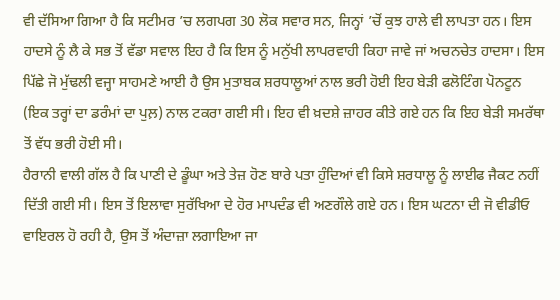ਵੀ ਦੱਸਿਆ ਗਿਆ ਹੈ ਕਿ ਸਟੀਮਰ ’ਚ ਲਗਪਗ 30 ਲੋਕ ਸਵਾਰ ਸਨ, ਜਿਨ੍ਹਾਂ ’ਚੋਂ ਕੁਝ ਹਾਲੇ ਵੀ ਲਾਪਤਾ ਹਨ। ਇਸ ਹਾਦਸੇ ਨੂੰ ਲੈ ਕੇ ਸਭ ਤੋਂ ਵੱਡਾ ਸਵਾਲ ਇਹ ਹੈ ਕਿ ਇਸ ਨੂੰ ਮਨੁੱਖੀ ਲਾਪਰਵਾਹੀ ਕਿਹਾ ਜਾਵੇ ਜਾਂ ਅਚਨਚੇਤ ਹਾਦਸਾ। ਇਸ ਪਿੱਛੇ ਜੋ ਮੁੱਢਲੀ ਵਜ੍ਹਾ ਸਾਹਮਣੇ ਆਈ ਹੈ ਉਸ ਮੁਤਾਬਕ ਸ਼ਰਧਾਲੂਆਂ ਨਾਲ ਭਰੀ ਹੋਈ ਇਹ ਬੇੜੀ ਫਲੋਟਿੰਗ ਪੋਨਟੂਨ (ਇਕ ਤਰ੍ਹਾਂ ਦਾ ਡਰੰਮਾਂ ਦਾ ਪੁਲ਼) ਨਾਲ ਟਕਰਾ ਗਈ ਸੀ। ਇਹ ਵੀ ਖ਼ਦਸ਼ੇ ਜ਼ਾਹਰ ਕੀਤੇ ਗਏ ਹਨ ਕਿ ਇਹ ਬੇੜੀ ਸਮਰੱਥਾ ਤੋਂ ਵੱਧ ਭਰੀ ਹੋਈ ਸੀ।
ਹੈਰਾਨੀ ਵਾਲੀ ਗੱਲ ਹੈ ਕਿ ਪਾਣੀ ਦੇ ਡੂੰਘਾ ਅਤੇ ਤੇਜ਼ ਹੋਣ ਬਾਰੇ ਪਤਾ ਹੁੰਦਿਆਂ ਵੀ ਕਿਸੇ ਸ਼ਰਧਾਲੂ ਨੂੰ ਲਾਈਫ ਜੈਕਟ ਨਹੀਂ ਦਿੱਤੀ ਗਈ ਸੀ। ਇਸ ਤੋਂ ਇਲਾਵਾ ਸੁਰੱਖਿਆ ਦੇ ਹੋਰ ਮਾਪਦੰਡ ਵੀ ਅਣਗੌਲੇ ਗਏ ਹਨ। ਇਸ ਘਟਨਾ ਦੀ ਜੋ ਵੀਡੀਓ ਵਾਇਰਲ ਹੋ ਰਹੀ ਹੈ, ਉਸ ਤੋਂ ਅੰਦਾਜ਼ਾ ਲਗਾਇਆ ਜਾ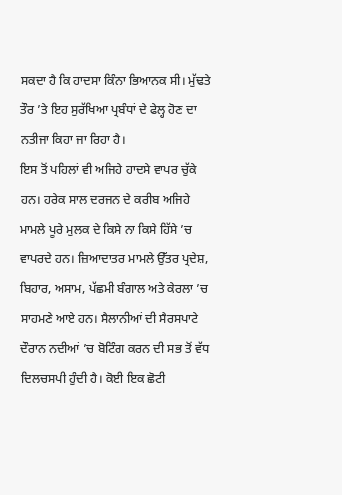ਸਕਦਾ ਹੈ ਕਿ ਹਾਦਸਾ ਕਿੰਨਾ ਭਿਆਨਕ ਸੀ। ਮੁੱਢਤੇ ਤੌਰ ’ਤੇ ਇਹ ਸੁਰੱਖਿਆ ਪ੍ਰਬੰਧਾਂ ਦੇ ਫੇਲ੍ਹ ਹੋਣ ਦਾ ਨਤੀਜਾ ਕਿਹਾ ਜਾ ਰਿਹਾ ਹੈ।
ਇਸ ਤੋਂ ਪਹਿਲਾਂ ਵੀ ਅਜਿਹੇ ਹਾਦਸੇ ਵਾਪਰ ਚੁੱਕੇ ਹਨ। ਹਰੇਕ ਸਾਲ ਦਰਜਨ ਦੇ ਕਰੀਬ ਅਜਿਹੇ ਮਾਮਲੇ ਪੂਰੇ ਮੁਲਕ ਦੇ ਕਿਸੇ ਨਾ ਕਿਸੇ ਹਿੱਸੇ ’ਚ ਵਾਪਰਦੇ ਹਨ। ਜ਼ਿਆਦਾਤਰ ਮਾਮਲੇ ਉੱਤਰ ਪ੍ਰਦੇਸ਼, ਬਿਹਾਰ, ਅਸਾਮ, ਪੱਛਮੀ ਬੰਗਾਲ ਅਤੇ ਕੇਰਲਾ ’ਚ ਸਾਹਮਣੇ ਆਏ ਹਨ। ਸੈਲਾਨੀਆਂ ਦੀ ਸੈਰਸਪਾਟੇ ਦੌਰਾਨ ਨਦੀਆਂ ’ਚ ਬੋਟਿੰਗ ਕਰਨ ਦੀ ਸਭ ਤੋਂ ਵੱਧ ਦਿਲਚਸਪੀ ਹੁੰਦੀ ਹੈ। ਕੋਈ ਇਕ ਛੋਟੀ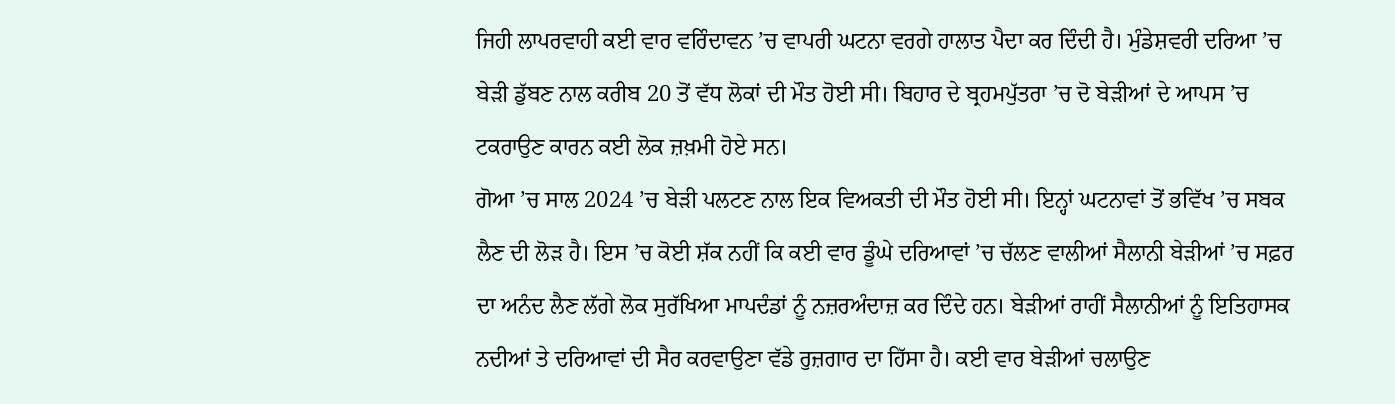ਜਿਹੀ ਲਾਪਰਵਾਹੀ ਕਈ ਵਾਰ ਵਰਿੰਦਾਵਨ ’ਚ ਵਾਪਰੀ ਘਟਨਾ ਵਰਗੇ ਹਾਲਾਤ ਪੈਦਾ ਕਰ ਦਿੰਦੀ ਹੈ। ਮੁੰਡੇਸ਼ਵਰੀ ਦਰਿਆ ’ਚ ਬੇੜੀ ਡੁੱਬਣ ਨਾਲ ਕਰੀਬ 20 ਤੋਂ ਵੱਧ ਲੋਕਾਂ ਦੀ ਮੌਤ ਹੋਈ ਸੀ। ਬਿਹਾਰ ਦੇ ਬ੍ਰਹਮਪੁੱਤਰਾ ’ਚ ਦੋ ਬੇੜੀਆਂ ਦੇ ਆਪਸ ’ਚ ਟਕਰਾਉਣ ਕਾਰਨ ਕਈ ਲੋਕ ਜ਼ਖ਼ਮੀ ਹੋਏ ਸਨ।
ਗੋਆ ’ਚ ਸਾਲ 2024 ’ਚ ਬੇੜੀ ਪਲਟਣ ਨਾਲ ਇਕ ਵਿਅਕਤੀ ਦੀ ਮੌਤ ਹੋਈ ਸੀ। ਇਨ੍ਹਾਂ ਘਟਨਾਵਾਂ ਤੋਂ ਭਵਿੱਖ ’ਚ ਸਬਕ ਲੈਣ ਦੀ ਲੋੜ ਹੈ। ਇਸ ’ਚ ਕੋਈ ਸ਼ੱਕ ਨਹੀਂ ਕਿ ਕਈ ਵਾਰ ਡੂੰਘੇ ਦਰਿਆਵਾਂ ’ਚ ਚੱਲਣ ਵਾਲੀਆਂ ਸੈਲਾਨੀ ਬੇੜੀਆਂ ’ਚ ਸਫ਼ਰ ਦਾ ਅਨੰਦ ਲੈਣ ਲੱਗੇ ਲੋਕ ਸੁਰੱਖਿਆ ਮਾਪਦੰਡਾਂ ਨੂੰ ਨਜ਼ਰਅੰਦਾਜ਼ ਕਰ ਦਿੰਦੇ ਹਨ। ਬੇੜੀਆਂ ਰਾਹੀਂ ਸੈਲਾਨੀਆਂ ਨੂੰ ਇਤਿਹਾਸਕ ਨਦੀਆਂ ਤੇ ਦਰਿਆਵਾਂ ਦੀ ਸੈਰ ਕਰਵਾਉਣਾ ਵੱਡੇ ਰੁਜ਼ਗਾਰ ਦਾ ਹਿੱਸਾ ਹੈ। ਕਈ ਵਾਰ ਬੇੜੀਆਂ ਚਲਾਉਣ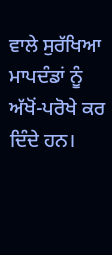ਵਾਲੇ ਸੁਰੱਖਿਆ ਮਾਪਦੰਡਾਂ ਨੂੰ ਅੱਖੋਂ-ਪਰੋਖੇ ਕਰ ਦਿੰਦੇ ਹਨ।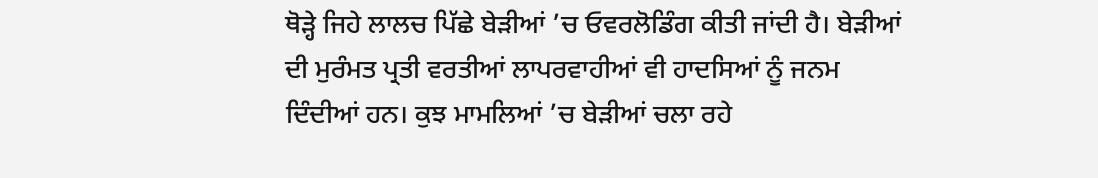ਥੋੜ੍ਹੇ ਜਿਹੇ ਲਾਲਚ ਪਿੱਛੇ ਬੇੜੀਆਂ ’ਚ ਓਵਰਲੋਡਿੰਗ ਕੀਤੀ ਜਾਂਦੀ ਹੈ। ਬੇੜੀਆਂ ਦੀ ਮੁਰੰਮਤ ਪ੍ਰਤੀ ਵਰਤੀਆਂ ਲਾਪਰਵਾਹੀਆਂ ਵੀ ਹਾਦਸਿਆਂ ਨੂੰ ਜਨਮ ਦਿੰਦੀਆਂ ਹਨ। ਕੁਝ ਮਾਮਲਿਆਂ ’ਚ ਬੇੜੀਆਂ ਚਲਾ ਰਹੇ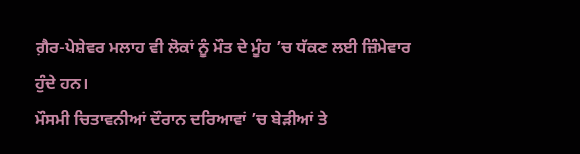ਗ਼ੈਰ-ਪੇਸ਼ੇਵਰ ਮਲਾਹ ਵੀ ਲੋਕਾਂ ਨੂੰ ਮੌਤ ਦੇ ਮੂੰਹ ’ਚ ਧੱਕਣ ਲਈ ਜ਼ਿੰਮੇਵਾਰ ਹੁੰਦੇ ਹਨ।
ਮੌਸਮੀ ਚਿਤਾਵਨੀਆਂ ਦੌਰਾਨ ਦਰਿਆਵਾਂ ’ਚ ਬੇੜੀਆਂ ਤੇ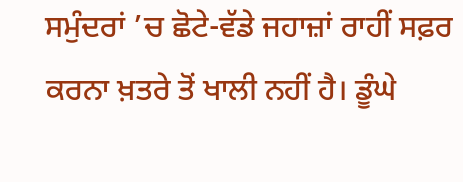ਸਮੁੰਦਰਾਂ ’ਚ ਛੋਟੇ-ਵੱਡੇ ਜਹਾਜ਼ਾਂ ਰਾਹੀਂ ਸਫ਼ਰ ਕਰਨਾ ਖ਼ਤਰੇ ਤੋਂ ਖਾਲੀ ਨਹੀਂ ਹੈ। ਡੂੰਘੇ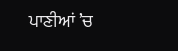ਪਾਣੀਆਂ ’ਚ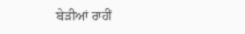ਬੇੜੀਆਂ ਰਾਹੀਂ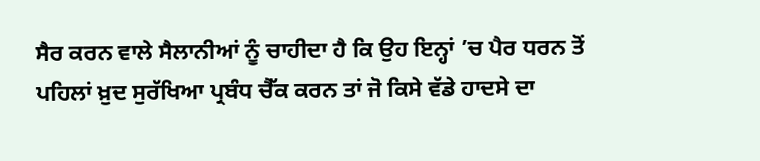ਸੈਰ ਕਰਨ ਵਾਲੇ ਸੈਲਾਨੀਆਂ ਨੂੰ ਚਾਹੀਦਾ ਹੈ ਕਿ ਉਹ ਇਨ੍ਹਾਂ ’ਚ ਪੈਰ ਧਰਨ ਤੋਂ ਪਹਿਲਾਂ ਖ਼ੁਦ ਸੁਰੱਖਿਆ ਪ੍ਰਬੰਧ ਚੈੱਕ ਕਰਨ ਤਾਂ ਜੋ ਕਿਸੇ ਵੱਡੇ ਹਾਦਸੇ ਦਾ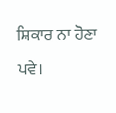ਸ਼ਿਕਾਰ ਨਾ ਹੋਣਾ ਪਵੇ।